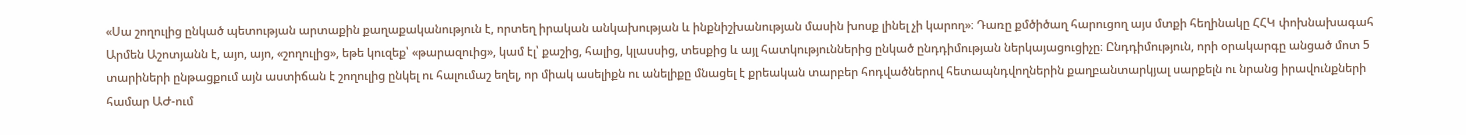«Սա շողուլից ընկած պետության արտաքին քաղաքականություն է, որտեղ իրական անկախության և ինքնիշխանության մասին խոսք լինել չի կարող»։ Դառը քմծիծաղ հարուցող այս մտքի հեղինակը ՀՀԿ փոխնախագահ Արմեն Աշոտյանն է, այո, այո, «շողուլից», եթե կուզեք՝ «թարազուից», կամ էլ՝ քաշից, հալից, կլասսից, տեսքից և այլ հատկություններից ընկած ընդդիմության ներկայացուցիչը։ Ընդդիմություն, որի օրակարգը անցած մոտ 5 տարիների ընթացքում այն աստիճան է շողուլից ընկել ու հալումաշ եղել, որ միակ ասելիքն ու անելիքը մնացել է քրեական տարբեր հոդվածներով հետապնդվողներին քաղբանտարկյալ սարքելն ու նրանց իրավունքների համար ԱԺ-ում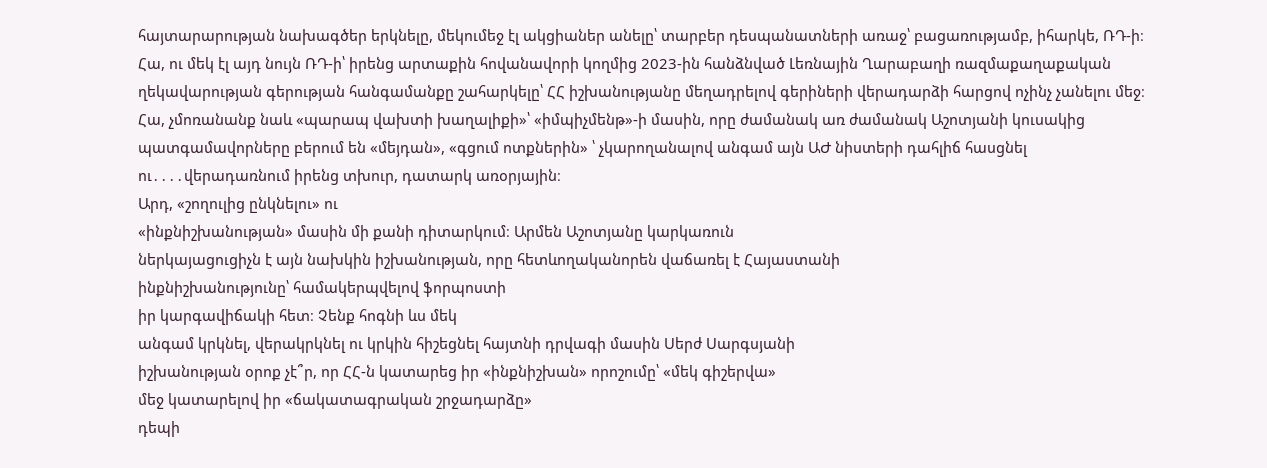հայտարարության նախագծեր երկնելը, մեկումեջ էլ ակցիաներ անելը՝ տարբեր դեսպանատների առաջ՝ բացառությամբ, իհարկե, ՌԴ-ի։ Հա, ու մեկ էլ այդ նույն ՌԴ-ի՝ իրենց արտաքին հովանավորի կողմից 2023-ին հանձնված Լեռնային Ղարաբաղի ռազմաքաղաքական ղեկավարության գերության հանգամանքը շահարկելը՝ ՀՀ իշխանությանը մեղադրելով գերիների վերադարձի հարցով ոչինչ չանելու մեջ։ Հա, չմոռանանք նաև «պարապ վախտի խաղալիքի»՝ «իմպիչմենթ»-ի մասին, որը ժամանակ առ ժամանակ Աշոտյանի կուսակից պատգամավորները բերում են «մեյդան», «գցում ոտքներին» ՝ չկարողանալով անգամ այն ԱԺ նիստերի դահլիճ հասցնել ու․․․․վերադառնում իրենց տխուր, դատարկ առօրյային։
Արդ, «շողուլից ընկնելու» ու
«ինքնիշխանության» մասին մի քանի դիտարկում։ Արմեն Աշոտյանը կարկառուն
ներկայացուցիչն է այն նախկին իշխանության, որը հետևողականորեն վաճառել է Հայաստանի
ինքնիշխանությունը՝ համակերպվելով ֆորպոստի
իր կարգավիճակի հետ։ Չենք հոգնի ևս մեկ
անգամ կրկնել, վերակրկնել ու կրկին հիշեցնել հայտնի դրվագի մասին Սերժ Սարգսյանի
իշխանության օրոք չէ՞ր, որ ՀՀ-ն կատարեց իր «ինքնիշխան» որոշումը՝ «մեկ գիշերվա»
մեջ կատարելով իր «ճակատագրական շրջադարձը»
դեպի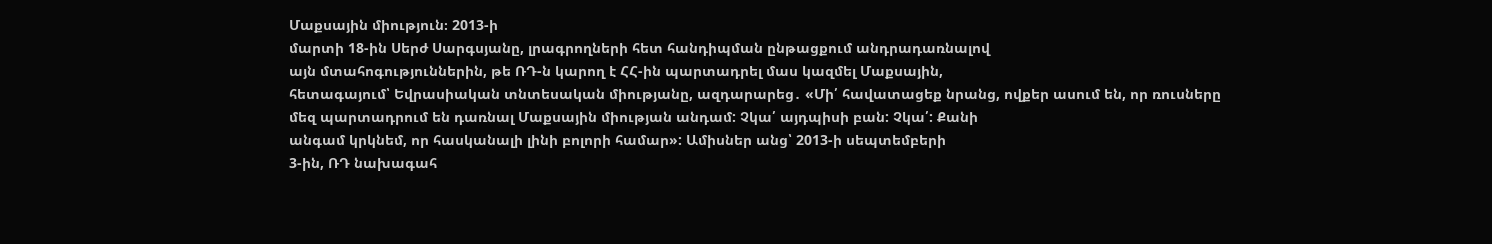Մաքսային միություն։ 2013-ի
մարտի 18-ին Սերժ Սարգսյանը, լրագրողների հետ հանդիպման ընթացքում անդրադառնալով
այն մտահոգություններին, թե ՌԴ-ն կարող է ՀՀ-ին պարտադրել մաս կազմել Մաքսային,
հետագայում՝ Եվրասիական տնտեսական միությանը, ազդարարեց․ «Մի՛ հավատացեք նրանց, ովքեր ասում են, որ ռուսները
մեզ պարտադրում են դառնալ Մաքսային միության անդամ: Չկա՛ այդպիսի բան: Չկա՛: Քանի
անգամ կրկնեմ, որ հասկանալի լինի բոլորի համար»: Ամիսներ անց՝ 2013-ի սեպտեմբերի
3-ին, ՌԴ նախագահ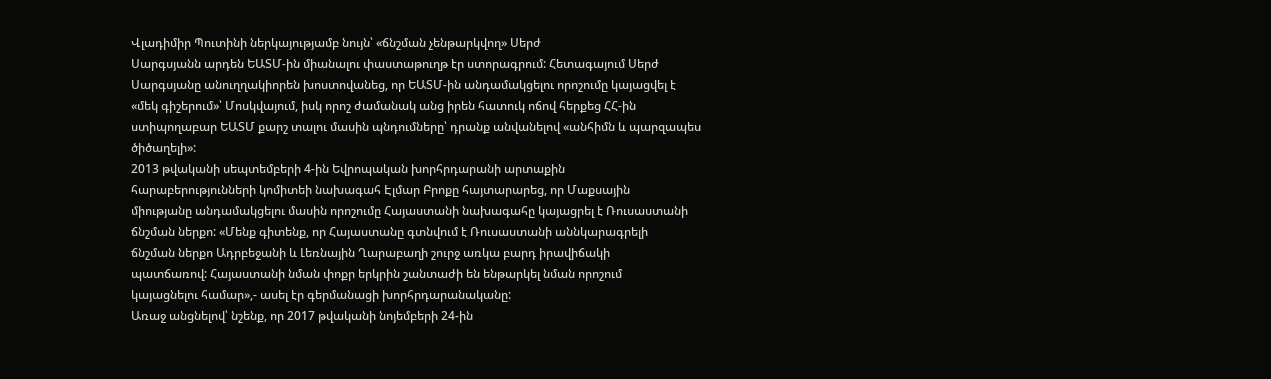Վլադիմիր Պուտինի ներկայությամբ նույն՝ «ճնշման չենթարկվող» Սերժ
Սարգսյանն արդեն ԵԱՏՄ-ին միանալու փաստաթուղթ էր ստորագրում: Հետագայում Սերժ
Սարգսյանը անուղղակիորեն խոստովանեց, որ ԵԱՏՄ-ին անդամակցելու որոշումը կայացվել է
«մեկ գիշերում»՝ Մոսկվայում, իսկ որոշ ժամանակ անց իրեն հատուկ ոճով հերքեց ՀՀ-ին
ստիպողաբար ԵԱՏՄ քարշ տալու մասին պնդումները՝ դրանք անվանելով «անհիմն և պարզապես
ծիծաղելի»:
2013 թվականի սեպտեմբերի 4-ին Եվրոպական խորհրդարանի արտաքին
հարաբերությունների կոմիտեի նախագահ Էլմար Բրոքը հայտարարեց, որ Մաքսային
միությանը անդամակցելու մասին որոշումը Հայաստանի նախագահը կայացրել է Ռուսաստանի
ճնշման ներքո: «Մենք գիտենք, որ Հայաստանը գտնվում է Ռուսաստանի աննկարագրելի
ճնշման ներքո Ադրբեջանի և Լեռնային Ղարաբաղի շուրջ առկա բարդ իրավիճակի
պատճառով: Հայաստանի նման փոքր երկրին շանտաժի են ենթարկել նման որոշում
կայացնելու համար»,- ասել էր գերմանացի խորհրդարանականը:
Առաջ անցնելով՝ նշենք, որ 2017 թվականի նոյեմբերի 24-ին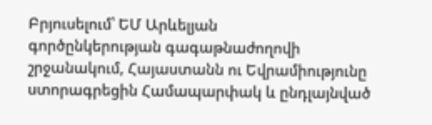Բրյուսելում՝ ԵՄ Արևելյան
գործընկերության գագաթնաժողովի շրջանակում, Հայաստանն ու Եվրամիությունը
ստորագրեցին Համապարփակ և ընդլայնված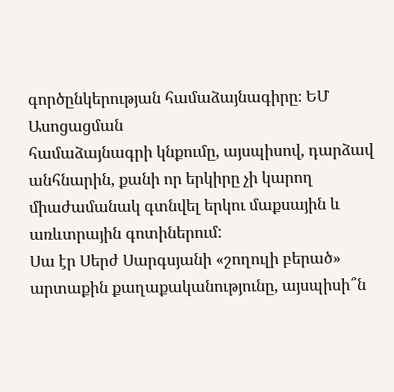գործընկերության համաձայնագիրը։ ԵՄ Ասոցացման
համաձայնագրի կնքումը, այսպիսով, դարձավ անհնարին, քանի որ երկիրը չի կարող
միաժամանակ գտնվել երկու մաքսային և առևտրային գոտիներում:
Սա էր Սերժ Սարգսյանի «շողուլի բերած»
արտաքին քաղաքականությունը, այսպիսի՞ն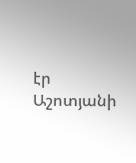էր Աշոտյանի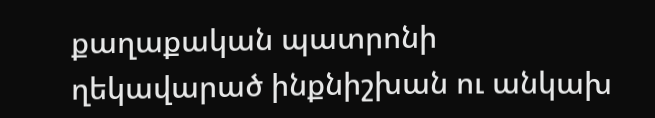քաղաքական պատրոնի ղեկավարած ինքնիշխան ու անկախ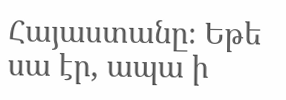Հայաստանը։ Եթե սա էր, ապա ի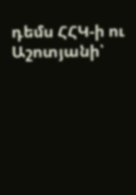դեմս ՀՀԿ-ի ու Աշոտյանի՝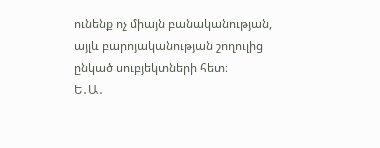ունենք ոչ միայն բանականության, այլև բարոյականության շողուլից
ընկած սուբյեկտների հետ։
Ե․Ա․